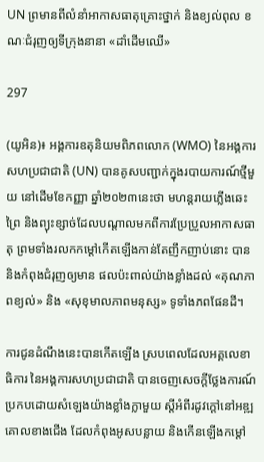UN ព្រមានពីលំនាំអាកាសធាតុគ្រោះថ្នាក់ និងខ្យល់ពុល ខណៈជំរុញឲ្យទីក្រុងនានា «ដាំដើមឈើ»

297

(យូអិន)៖ អង្គការឧតុនិយមពិភពលោក (WMO) នៃអង្គការសហប្រជាជាតិ (UN) បានគូសបញ្ជាក់ក្នុងរបាយការណ៍ថ្មីមួយ នៅដើមខែកញ្ញា ឆ្នាំ២០២៣នេះថា មហន្តរាយភ្លើងឆេះព្រៃ និងព្យុះខ្សាច់ដែលបណ្តាលមកពីការប្រែប្រួលអាកាសធាតុ ព្រមទាំងរលកកម្តៅកើតឡើងកាន់តែញឹកញាប់នោះ បាននិងកំពុងជំរុញឲ្យមាន ផលប៉ះពាល់យ៉ាងខ្លាំងដល់ «គុណភាពខ្យល់» និង «សុខុមាលភាពមនុស្ស» ទូទាំងភពផែនដី។

ការជូនដំណឹងនេះបានកើតឡើង ស្របពេលដែលអគ្គលេខាធិការ នៃអង្គការសហប្រជាជាតិ បានចេញសេចក្តីថ្លែងការណ៍ ប្រកបដោយសំឡេងយ៉ាងខ្លាំងក្លាមួយ ស្តីអំពីរដូវក្តៅនៅអឌ្ឍគោលខាងជើង ដែលកំពុងអូសបន្លាយ និងកើនឡើងកម្តៅ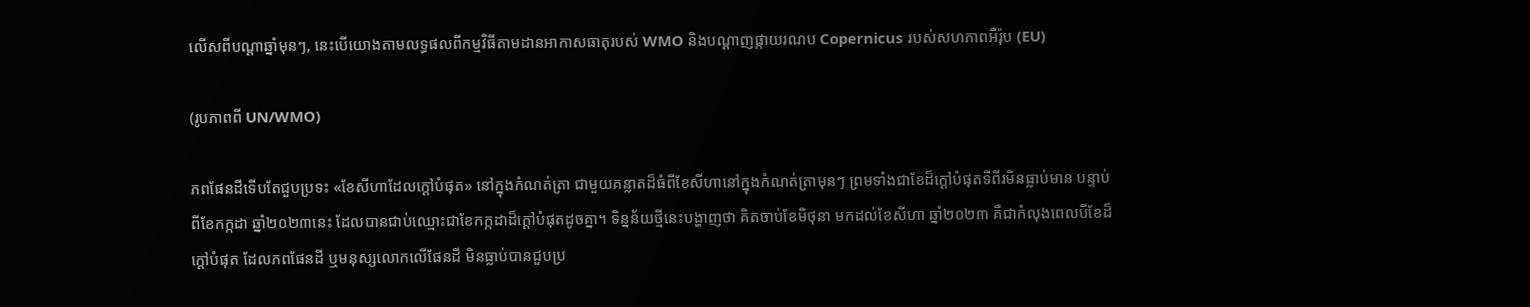លើសពីបណ្តាឆ្នាំមុនៗ, នេះបើយោងតាមលទ្ធផលពីកម្មវិធីតាមដានអាកាសធាតុរបស់ WMO និងបណ្តាញផ្កាយរណប Copernicus របស់សហភាពអឺរ៉ុប (EU)

(រូបភាពពី UN/WMO)

ភពផែនដីទើបតែជួបប្រទះ «ខែសីហាដែលក្តៅបំផុត» នៅក្នុងកំណត់ត្រា ជាមួយគន្លាតដ៏ធំពីខែសីហានៅក្នុងកំណត់ត្រាមុនៗ ព្រមទាំងជាខែដ៏ក្តៅបំផុតទីពីរមិនធ្លាប់មាន បន្ទាប់ពីខែកក្កដា ឆ្នាំ២០២៣នេះ ដែលបានជាប់ឈ្មោះជាខែកក្កដាដ៏ក្តៅបំផុតដូចគ្នា។ ទិន្នន័យថ្មីនេះបង្ហាញថា គិតចាប់ខែមិថុនា មកដល់ខែសីហា ឆ្នាំ២០២៣ គឺជាកំលុងពេលបីខែដ៏ក្តៅបំផុត ដែលភពផែនដី ឬមនុស្សលោកលើផែនដី មិនធ្លាប់បានជួបប្រ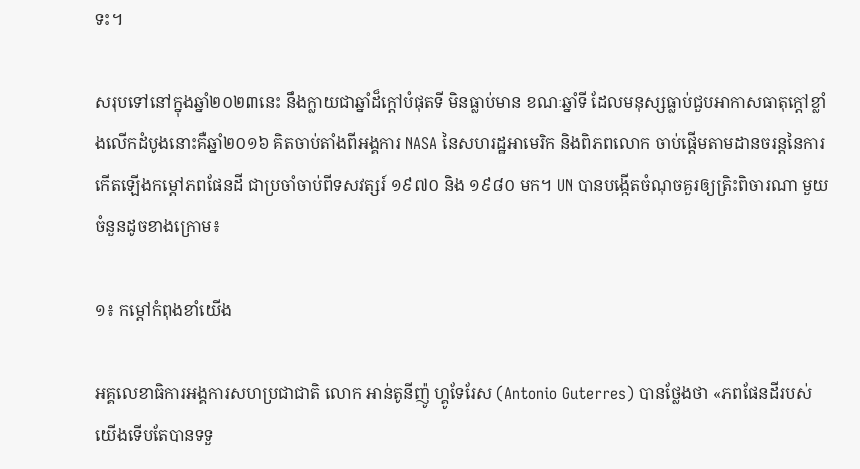ទះ។

សរុបទៅនៅក្នុងឆ្នាំ២០២៣នេះ នឹងក្លាយជាឆ្នាំដ៏ក្តៅបំផុតទី មិនធ្លាប់មាន ខណៈឆ្នាំទី ដែលមនុស្សធ្លាប់ជួបអាកាសធាតុក្តៅខ្លាំងលើកដំបូងនោះគឺឆ្នាំ២០១៦ គិតចាប់តាំងពីអង្គការ NASA នៃសហរដ្ឋអាមេរិក និងពិភពលោក ចាប់ផ្តើមតាមដានចរន្តនៃការកើតឡើងកម្តៅភពផែនដី ជាប្រចាំចាប់ពីទសវត្សរ៍ ១៩៧០ និង ១៩៨០ មក។ UN បានបង្កើតចំណុចគួរឲ្យត្រិះពិចារណា មួយចំនួនដូចខាងក្រោម៖

១៖ កម្តៅកំពុងខាំយើង

អគ្គលេខាធិការអង្គការសហប្រជាជាតិ លោក អាន់តូនីញ៉ូ ហ្គូទែរែស (Antonio Guterres) បានថ្លែងថា «ភពផែនដីរបស់យើងទើបតែបានទទួ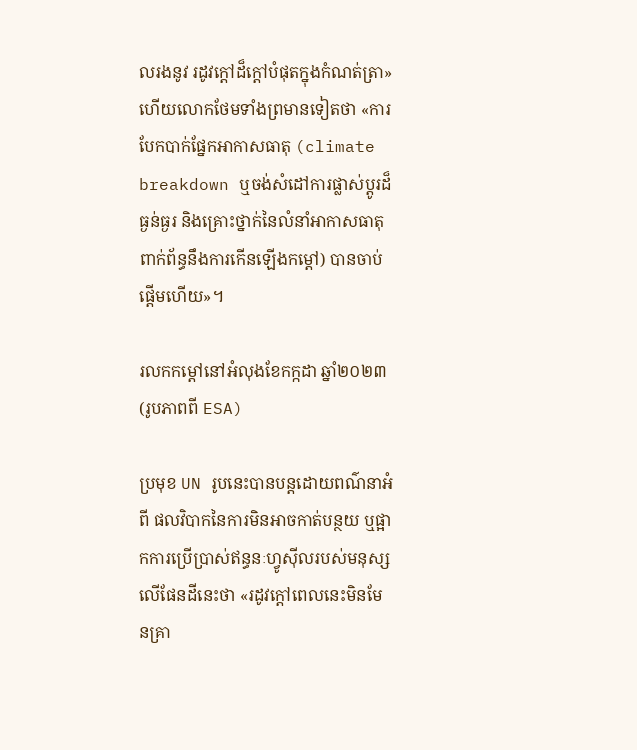លរងនូវ រដូវក្តៅដ៏ក្តៅបំផុតក្នុងកំណត់ត្រា» ហើយលោកថែមទាំងព្រមានទៀតថា «ការបែកបាក់ផ្នែកអាកាសធាតុ (climate breakdown ឬចង់សំដៅការផ្លាស់ប្តូរដ៏ធ្ងន់ធ្ងរ និងគ្រោះថ្នាក់នៃលំនាំអាកាសធាតុ ពាក់ព័ន្ធនឹងការកើនឡើងកម្តៅ) បានចាប់ផ្តើមហើយ»។

រលកកម្តៅនៅអំលុងខែកក្កដា ឆ្នាំ២០២៣ (រូបភាពពី ESA)

ប្រមុខ UN រូបនេះបានបន្តដោយពណ៌នាអំពី ផលវិបាកនៃការមិនអាចកាត់បន្ថយ ឬផ្អាកការប្រើប្រាស់ឥន្ធនៈហ្វូស៊ីលរបស់មនុស្សលើផែនដីនេះថា «រដូវក្តៅពេលនេះមិនមែនគ្រា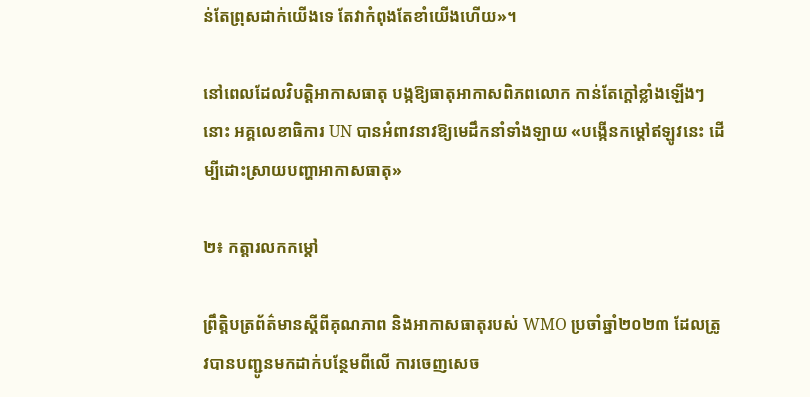ន់តែព្រុសដាក់យើងទេ តែវាកំពុងតែខាំយើងហើយ»។

នៅពេលដែលវិបត្តិអាកាសធាតុ បង្កឱ្យធាតុអាកាសពិភពលោក កាន់តែក្តៅខ្លាំងឡើងៗនោះ អគ្គលេខាធិការ UN បានអំពាវនាវឱ្យមេដឹកនាំទាំងឡាយ «បង្កើនកម្តៅឥឡូវនេះ ដើម្បីដោះស្រាយបញ្ហាអាកាសធាតុ»

២៖ កត្តារលកកម្តៅ

ព្រឹត្តិបត្រព័ត៌មានស្តីពីគុណភាព និងអាកាសធាតុរបស់ WMO ប្រចាំឆ្នាំ២០២៣ ដែលត្រូវបានបញ្ជូនមកដាក់បន្ថែមពីលើ ការចេញសេច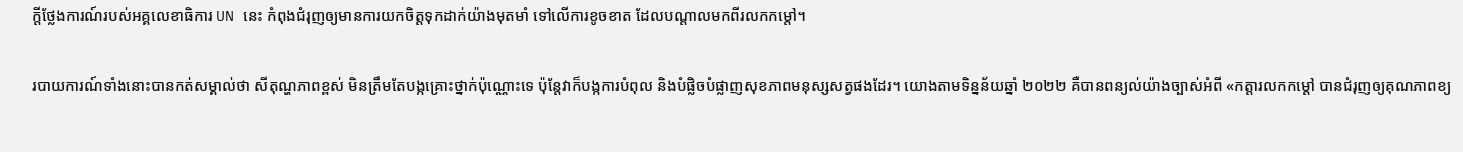ក្តីថ្លែងការណ៍របស់អគ្គលេខាធិការ UN នេះ កំពុងជំរុញឲ្យមានការយកចិត្តទុកដាក់យ៉ាងមុតមាំ ទៅលើការខូចខាត ដែលបណ្តាលមកពីរលកកម្តៅ។

របាយការណ៍ទាំងនោះបានកត់សម្គាល់ថា សីតុណ្ហភាពខ្ពស់ មិនត្រឹមតែបង្កគ្រោះថ្នាក់ប៉ុណ្ណោះទេ ប៉ុន្តែវាក៏បង្កការបំពុល និងបំផ្លិចបំផ្លាញសុខភាពមនុស្សសត្វផងដែរ។ យោងតាមទិន្នន័យឆ្នាំ ២០២២ គឺបានពន្យល់យ៉ាងច្បាស់អំពី «កត្តារលកកម្តៅ បានជំរុញឲ្យគុណភាពខ្យ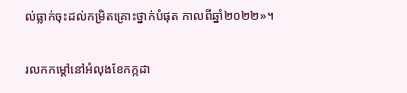ល់ធ្លាក់ចុះដល់កម្រិតគ្រោះថ្នាក់បំផុត កាលពីឆ្នាំ២០២២»។

រលកកម្តៅនៅអំលុងខែកក្កដា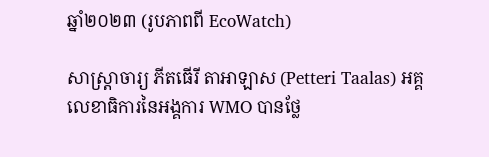ឆ្នាំ២០២៣ (រូបភាពពី EcoWatch)

សាស្ត្រាចារ្យ ភីតធើរី តាអាឡាស (Petteri Taalas) អគ្គលេខាធិការនៃអង្គការ WMO បានថ្លែ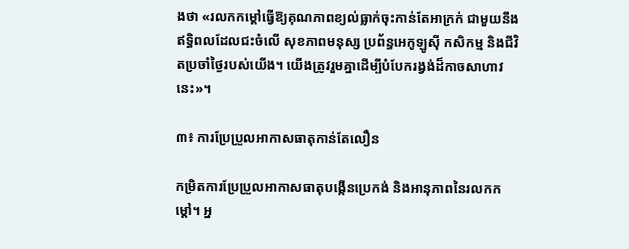ងថា «រលកកម្តៅធ្វើឱ្យគុណភាពខ្យល់ធ្លាក់ចុះកាន់តែអាក្រក់ ជាមួយនឹងឥទ្ធិពលដែលជះចំលើ សុខភាពមនុស្ស ប្រព័ន្ធអេកូឡូស៊ី កសិកម្ម និងជីវិតប្រចាំថ្ងៃរបស់យើង។ យើងត្រូវរួមគ្នាដើម្បីបំបែករង្វង់ដ៏កាចសាហាវនេះ»។

៣៖ ការប្រែប្រួលអាកាសធាតុកាន់តែលឿន

កម្រិតការប្រែប្រួលអាកាសធាតុបង្កើនប្រេកង់ និងអានុភាពនៃរលកកម្តៅ។ អ្ន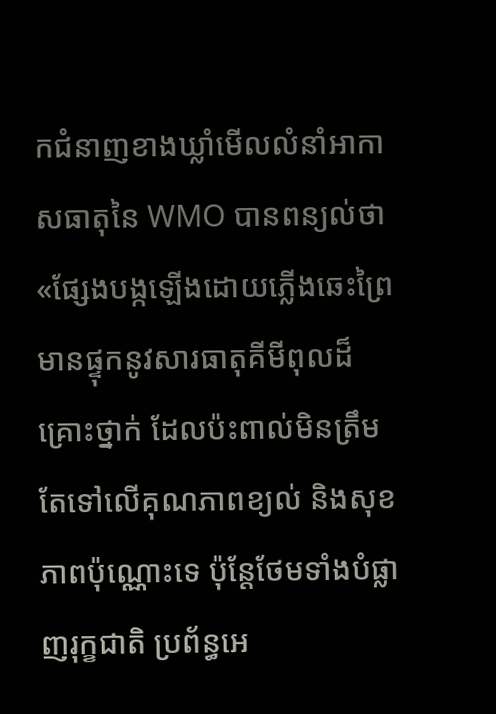កជំនាញខាងឃ្លាំមើលលំនាំអាកាសធាតុនៃ WMO បានពន្យល់ថា «ផ្សែងបង្កឡើងដោយភ្លើងឆេះព្រៃ មានផ្ទុកនូវសារធាតុគីមីពុលដ៏គ្រោះថ្នាក់ ដែលប៉ះពាល់មិនត្រឹមតែទៅលើគុណភាពខ្យល់ និងសុខភាពប៉ុណ្ណោះទេ ប៉ុន្តែថែមទាំងបំផ្លាញរុក្ខជាតិ ប្រព័ន្ធអេ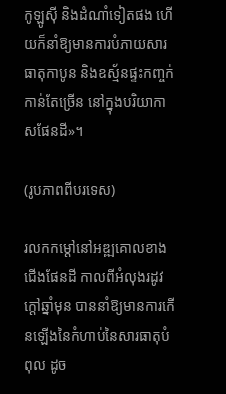កូឡូស៊ី និងដំណាំទៀតផង ហើយក៏នាំឱ្យមានការបំភាយសារធាតុកាបូន និងឧស្ម័នផ្ទះកញ្ចក់កាន់តែច្រើន នៅក្នុងបរិយាកាសផែនដី»។

(រូបភាពពីបរទេស)

រលកកម្តៅនៅអឌ្ឍគោលខាងជើងផែនដី កាលពីអំលុងរដូវក្តៅឆ្នាំមុន បាននាំឱ្យមានការកើនឡើងនៃកំហាប់នៃសារធាតុបំពុល ដូច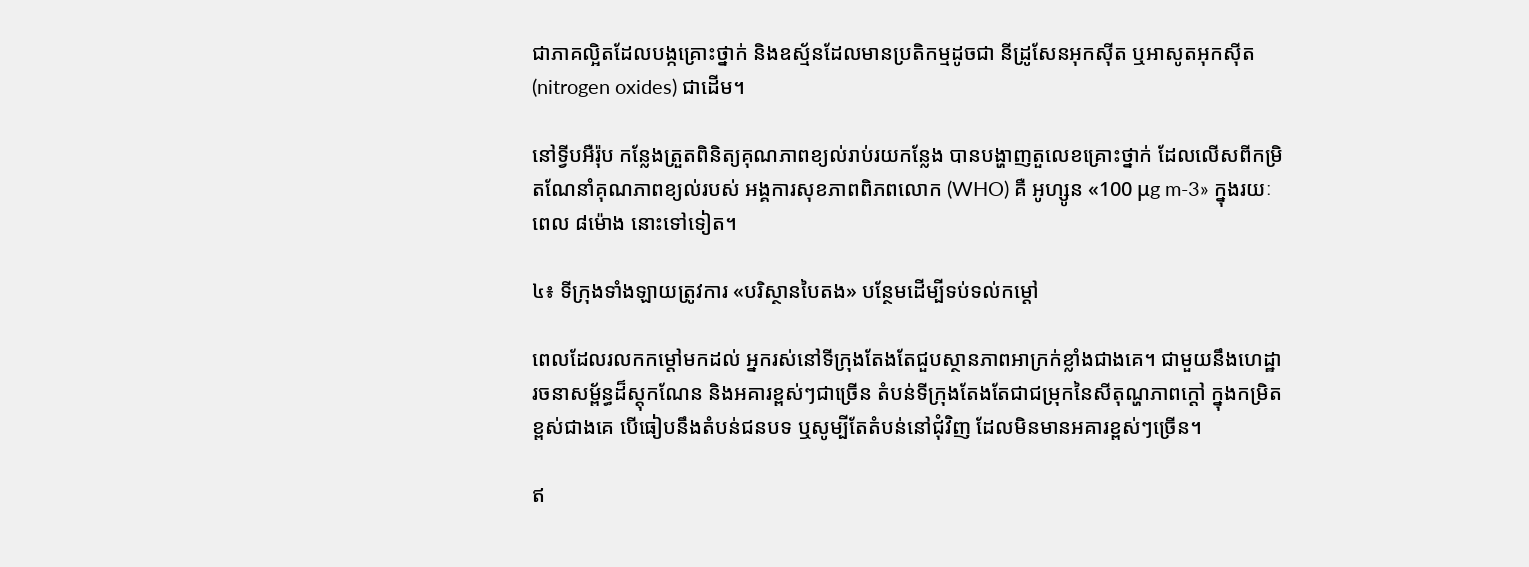ជាភាគល្អិតដែលបង្កគ្រោះថ្នាក់ និងឧស្ម័នដែលមានប្រតិកម្មដូចជា នីដ្រូសែនអុកស៊ីត ឬអាសូតអុកស៊ីត (nitrogen oxides) ជាដើម។

នៅទ្វីបអឺរ៉ុប កន្លែងត្រួតពិនិត្យគុណភាពខ្យល់រាប់រយកន្លែង បានបង្ហាញតួលេខគ្រោះថ្នាក់ ដែលលើសពីកម្រិតណែនាំគុណភាពខ្យល់របស់ អង្គការសុខភាពពិភពលោក (WHO) គឺ អូហ្សូន «100 μg m-3» ក្នុងរយៈពេល ៨ម៉ោង នោះទៅទៀត។

៤៖ ទីក្រុងទាំងឡាយត្រូវការ «បរិស្ថានបៃតង» បន្ថែមដើម្បីទប់ទល់កម្តៅ

ពេលដែលរលកកម្តៅមកដល់ អ្នករស់នៅទីក្រុងតែងតែជួបស្ថានភាពអាក្រក់ខ្លាំងជាងគេ។ ជាមួយនឹងហេដ្ឋារចនាសម្ព័ន្ធដ៏ស្តុកណែន និងអគារខ្ពស់ៗជាច្រើន តំបន់ទីក្រុងតែងតែជាជម្រុកនៃសីតុណ្ហភាពក្តៅ ក្នុងកម្រិតខ្ពស់ជាងគេ បើធៀបនឹងតំបន់ជនបទ ឬសូម្បីតែតំបន់នៅជុំវិញ ដែលមិនមានអគារខ្ពស់ៗច្រើន។

ឥ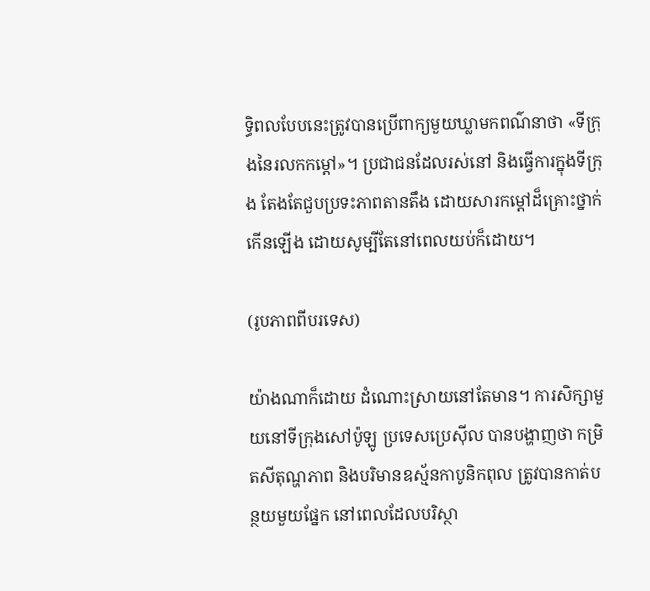ទ្ធិពលបែបនេះត្រូវបានប្រើពាក្យមួយឃ្លាមកពណ៌នាថា «ទីក្រុងនៃរលកកម្តៅ»។ ប្រជាជនដែលរស់នៅ និងធ្វើការក្នុងទីក្រុង តែងតែជួបប្រទះភាពតានតឹង ដោយសារកម្ដៅដ៏គ្រោះថ្នាក់កើនឡើង ដោយសូម្បីតែនៅពេលយប់ក៏ដោយ។

(រូបភាពពីបរទេស)

យ៉ាងណាក៏ដោយ ដំណោះស្រាយនៅតែមាន។ ការសិក្សាមួយនៅទីក្រុងសៅប៉ូឡូ ប្រទេសប្រេស៊ីល បានបង្ហាញថា កម្រិតសីតុណ្ហភាព និងបរិមានឧស្ម័នកាបូនិកពុល ត្រូវបានកាត់បន្ថយមួយផ្នែក នៅពេលដែលបរិស្ថា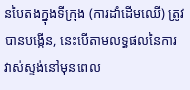នបៃតងក្នុងទីក្រុង (ការដាំដើមឈើ) ត្រូវបានបង្កើន, នេះបើតាមលទ្ធផលនៃការវាស់ស្ទង់នៅមុនពេល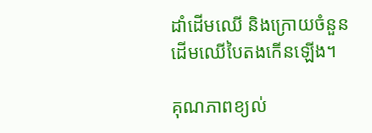ដាំដើមឈើ និងក្រោយចំនួនដើមឈើបៃតងកើនឡើង។

គុណភាពខ្យល់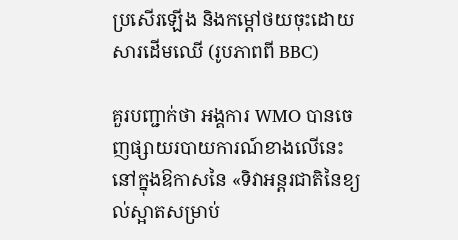ប្រសើរឡើង និងកម្តៅថយចុះដោយសារដើមឈើ (រូបភាពពី BBC)

គួរបញ្ជាក់ថា អង្គការ WMO បានចេញផ្សាយរបាយការណ៍ខាងលើនេះ នៅក្នុងឱកាសនៃ «ទិវាអន្តរជាតិនៃខ្យល់ស្អាតសម្រាប់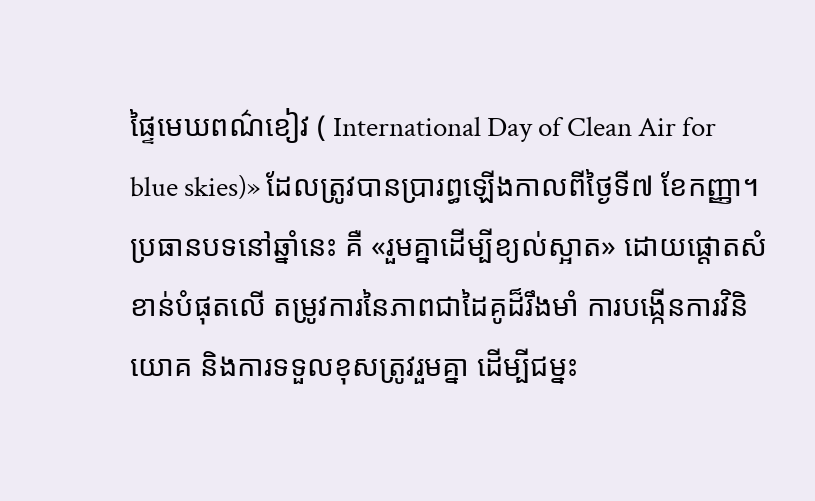ផ្ទៃមេឃពណ៌ខៀវ ( International Day of Clean Air for blue skies)» ដែលត្រូវបានប្រារព្ធឡើងកាលពីថ្ងៃទី៧ ខែកញ្ញា។ ប្រធានបទនៅឆ្នាំនេះ គឺ «រួមគ្នាដើម្បីខ្យល់ស្អាត» ដោយផ្តោតសំខាន់បំផុតលើ តម្រូវការនៃភាពជាដៃគូដ៏រឹងមាំ ការបង្កើនការវិនិយោគ និងការទទួលខុសត្រូវរួមគ្នា ដើម្បីជម្នះ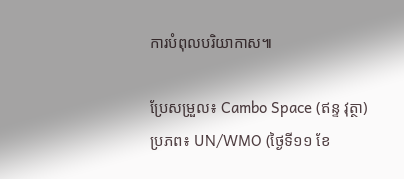ការបំពុលបរិយាកាស៕

ប្រែសម្រួល៖ Cambo Space (ឥន្ទ វុត្ថា)
ប្រភព៖ UN/WMO (ថ្ងៃទី១១ ខែ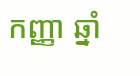កញ្ញា ឆ្នាំ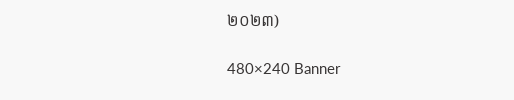២០២៣)

480×240 Banner